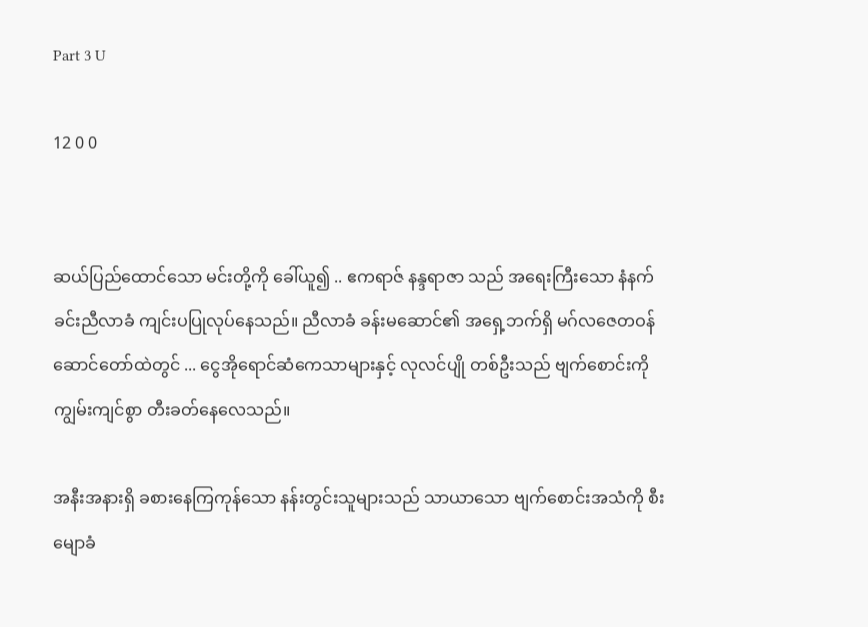Part 3 U

12 0 0


ဆယ်ပြည်ထောင်သော မင်းတို့ကို ခေါ်ယူ၍ .. ဧကရာဇ် နန္ဒရာဇာ သည် အရေးကြီးသော နံနက်ခင်းညီလာခံ ကျင်းပပြုလုပ်နေသည်။ ညီလာခံ ခန်းမဆောင်၏ အရှေ့ဘက်ရှိ မဂ်လဇေတဝန် ဆောင်တော်ထဲတွင် ... ငွေအိုရောင်ဆံကေသာများနှင့် လုလင်ပျို တစ်ဦးသည် ဗျက်စောင်းကို ကျွမ်းကျင်စွာ တီးခတ်နေလေသည်။

အနီးအနားရှိ ခစားနေကြကုန်သော နန်းတွင်းသူများသည် သာယာသော ဗျက်စောင်းအသံကို စီးမျောခံ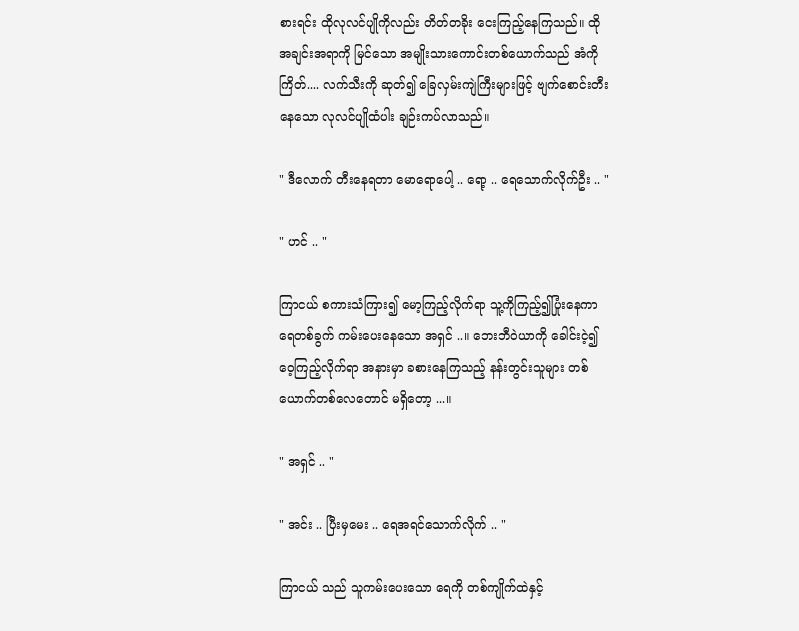စားရင်း ထိုလုလင်ပျိုကိုလည်း တိတ်တခိုး ငေးကြည့်နေကြသည်။ ထိုအချင်းအရာကို မြင်သော အမျိုးသားကောင်းတစ်ယောက်သည် အံကိုကြိတ်.... လက်သီးကို ဆုတ်၍ ခြေလှမ်းကျဲကြီးများဖြင့် ဗျက်စောင်းတီးနေသော လုလင်ပျိုထံပါး ချဉ်းကပ်လာသည်။

" ဒီလောက် တီးနေရတာ မောရောပေါ့ .. ရော့ .. ရေသောက်လိုက်ဦး .. "

" ဟင် .. "

ကြာငယ် စကားသံကြား၍ မော့ကြည့်လိုက်ရာ သူ့ကိုကြည့်၍ပြုံးနေကာ ရေတစ်ခွက် ကမ်းပေးနေသော အရှင် ..။ ဘေးဘီဝဲယာကို ခေါင်းငဲ့၍ ဝေ့ကြည့်လိုက်ရာ အနားမှာ ခစားနေကြသည့် နန်းတွင်းသူများ တစ်ယောက်တစ်လေတောင် မရှိတော့ ...။

" အရှင် .. "

" အင်း .. ပြီးမှမေး .. ရေအရင်သောက်လိုက် .. "

ကြာငယ် သည် သူကမ်းပေးသော ရေကို တစ်ကျိုက်ထဲနှင့်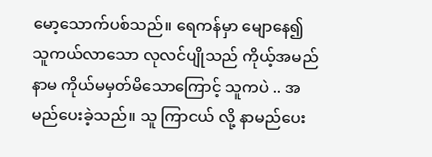မော့သောက်ပစ်သည်။ ရေကန်မှာ မျောနေ၍ သူကယ်လာသော လုလင်ပျိုသည် ကိုယ့်အမည်နာမ ကိုယ်မမှတ်မိသောကြောင့် သူကပဲ .. အမည်ပေးခဲ့သည်။ သူ ကြာငယ် လို့ နာမည်ပေး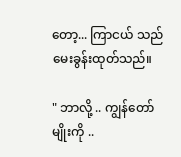တော့... ကြာငယ် သည် မေးခွန်းထုတ်သည်။

" ဘာလို့ .. ကျွန်တော်မျိုးကို ..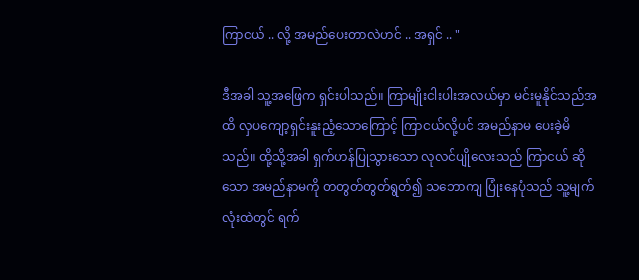ကြာငယ် .. လို့ အမည်ပေးတာလဲဟင် .. အရှင် .. "

ဒီအခါ သူ့အဖြေက ရှင်းပါသည်။ ကြာမျိုးငါးပါးအလယ်မှာ မင်းမူနိုင်သည်အထိ လှပကျော့ရှင်းနူးညံ့သောကြောင့် ကြာငယ်လို့ပင် အမည်နာမ ပေးခဲ့မိသည်။ ထို့သို့အခါ ရှက်ဟန်ပြုသွားသော လုလင်ပျိုလေးသည် ကြာငယ် ဆိုသော အမည်နာမကို တတွတ်တွတ်ရွတ်၍ သဘောကျ ပြုံးနေပုံသည် သူ့မျက်လုံးထဲတွင် ရက်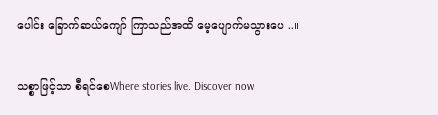ပေါင်း ခြောက်ဆယ်ကျော် ကြာသည်အထိ မေ့ပျောက်မသွားပေ ..။

သစ္စာဖြင့်သာ စီရင်စေWhere stories live. Discover now